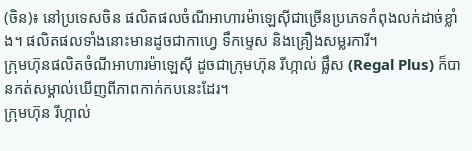(ចិន)៖ នៅប្រទេសចិន ផលិតផលចំណីអាហារម៉ាឡេស៊ីជាច្រើនប្រភេទកំពុងលក់ដាច់ខ្លាំង។ ផលិតផលទាំងនោះមានដូចជាកាហ្វេ ទឹកម្ទេស និងគ្រឿងសម្លរការី។
ក្រុមហ៊ុនផលិតចំណីអាហារម៉ាឡេស៊ី ដូចជាក្រុមហ៊ុន រីហ្កាល់ ផ្លឹស (Regal Plus) ក៏បានកត់សម្គាល់ឃើញពីភាពកាក់កបនេះដែរ។
ក្រុមហ៊ុន រីហ្កាល់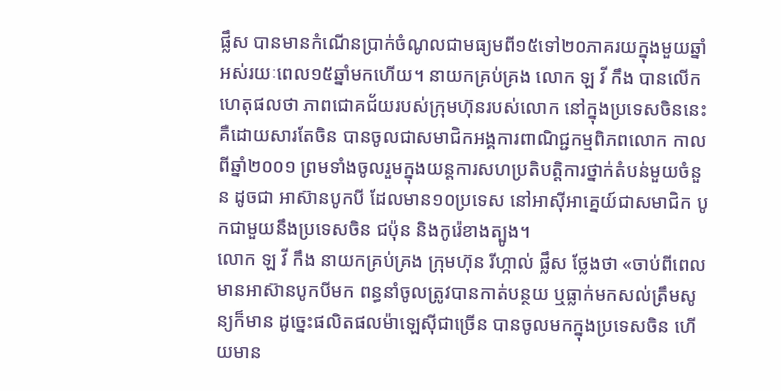ផ្លឹស បានមានកំណើនប្រាក់ចំណូលជាមធ្យមពី១៥ទៅ២០ភាគរយក្នុងមួយឆ្នាំ អស់រយៈពេល១៥ឆ្នាំមកហើយ។ នាយកគ្រប់គ្រង លោក ឡ វី កឹង បានលើកហេតុផលថា ភាពជោគជ័យរបស់ក្រុមហ៊ុនរបស់លោក នៅក្នុងប្រទេសចិននេះ គឺដោយសារតែចិន បានចូលជាសមាជិកអង្គការពាណិជ្ជកម្មពិភពលោក កាលពីឆ្នាំ២០០១ ព្រមទាំងចូលរួមក្នុងយន្តការសហប្រតិបត្តិការថ្នាក់តំបន់មួយចំនួន ដូចជា អាស៊ានបូកបី ដែលមាន១០ប្រទេស នៅអាស៊ីអាគ្នេយ៍ជាសមាជិក បូកជាមួយនឹងប្រទេសចិន ជប៉ុន និងកូរ៉េខាងត្បូង។
លោក ឡ វី កឹង នាយកគ្រប់គ្រង ក្រុមហ៊ុន រីហ្កាល់ ផ្លឹស ថ្លែងថា «ចាប់ពីពេលមានអាស៊ានបូកបីមក ពន្ធនាំចូលត្រូវបានកាត់បន្ថយ ឬធ្លាក់មកសល់ត្រឹមសូន្យក៏មាន ដូច្នេះផលិតផលម៉ាឡេស៊ីជាច្រើន បានចូលមកក្នុងប្រទេសចិន ហើយមាន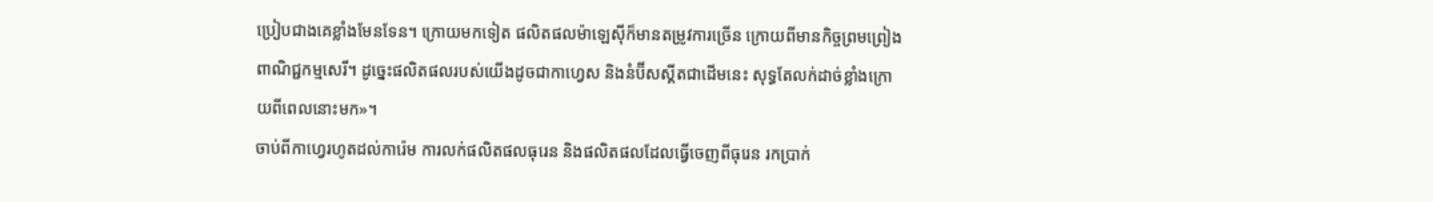ប្រៀបជាងគេខ្លាំងមែនទែន។ ក្រោយមកទៀត ផលិតផលម៉ាឡេស៊ីក៏មានតម្រូវការច្រើន ក្រោយពីមានកិច្ចព្រមព្រៀងពាណិជ្ជកម្មសេរី។ ដូច្នេះផលិតផលរបស់យើងដូចជាកាហ្វេស និងនំប៊ីសស្គីតជាដើមនេះ សុទ្ធតែលក់ដាច់ខ្លាំងក្រោយពីពេលនោះមក»។
ចាប់ពីកាហ្វេរហូតដល់ការ៉េម ការលក់ផលិតផលធុរេន និងផលិតផលដែលធ្វើចេញពីធុរេន រកប្រាក់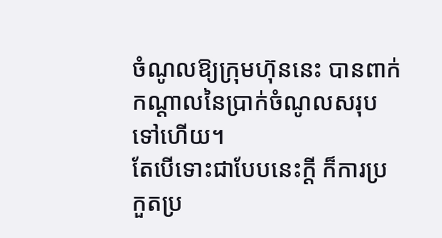ចំណូលឱ្យក្រុមហ៊ុននេះ បានពាក់កណ្តាលនៃប្រាក់ចំណូលសរុបទៅហើយ។
តែបើទោះជាបែបនេះក្តី ក៏ការប្រកួតប្រ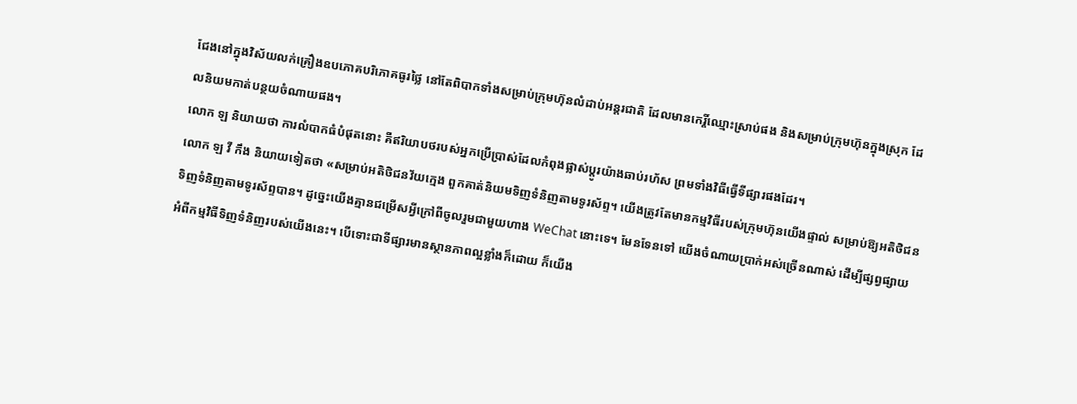ជែងនៅក្នុងវិស័យលក់គ្រឿងឧបភោគបរិភោគធូរថ្លៃ នៅតែពិបាកទាំងសម្រាប់ក្រុមហ៊ុនលំដាប់អន្តរជាតិ ដែលមានកេរ្តិ៍ឈ្មោះស្រាប់ផង និងសម្រាប់ក្រុមហ៊ុនក្នុងស្រុក ដែលនិយមកាត់បន្ថយចំណាយផង។
លោក ឡ និយាយថា ការលំបាកធំបំផុតនោះ គឺឥរិយាបថរបស់អ្នកប្រើប្រាស់ដែលកំពុងផ្លាស់ប្តូរយ៉ាងឆាប់រហ័ស ព្រមទាំងវិធីធ្វើទីផ្សារផងដែរ។
លោក ឡ វី កឹង និយាយទៀតថា «សម្រាប់អតិថិជនវ័យក្មេង ពួកគាត់និយមទិញទំនិញតាមទូរស័ព្ទ។ យើងត្រូវតែមានកម្មវិធីរបស់ក្រុមហ៊ុនយើងផ្ទាល់ សម្រាប់ឱ្យអតិថិជនទិញទំនិញតាមទូរស័ព្ទបាន។ ដូច្នេះយើងគ្មានជម្រើសអ្វីក្រៅពីចូលរួមជាមួយហាង WeChat នោះទេ។ មែនទែនទៅ យើងចំណាយប្រាក់អស់ច្រើនណាស់ ដើម្បីផ្សព្វផ្សាយអំពីកម្មវិធីទិញទំនិញរបស់យើងនេះ។ បើទោះជាទីផ្សារមានស្ថានភាពល្អខ្លាំងក៏ដោយ ក៏យើង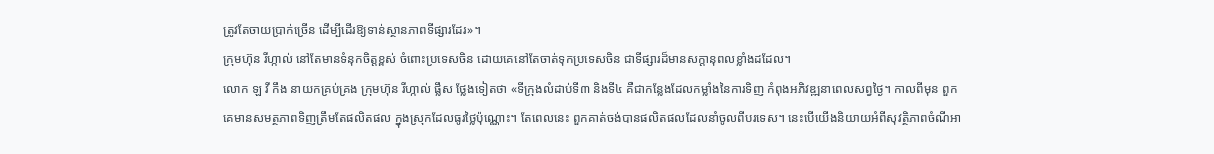ត្រូវតែចាយប្រាក់ច្រើន ដើម្បីដើរឱ្យទាន់ស្ថានភាពទីផ្សារដែរ»។
ក្រុមហ៊ុន រីហ្កាល់ នៅតែមានទំនុកចិត្តខ្ពស់ ចំពោះប្រទេសចិន ដោយគេនៅតែចាត់ទុកប្រទេសចិន ជាទីផ្សារដ៏មានសក្តានុពលខ្លាំងដដែល។
លោក ឡ វី កឹង នាយកគ្រប់គ្រង ក្រុមហ៊ុន រីហ្កាល់ ផ្លឹស ថ្លែងទៀតថា «ទីក្រុងលំដាប់ទី៣ និងទី៤ គឺជាកន្លែងដែលកម្លាំងនៃការទិញ កំពុងអភិវឌ្ឍនាពេលសព្វថ្ងៃ។ កាលពីមុន ពួកគេមានសមត្ថភាពទិញត្រឹមតែផលិតផល ក្នុងស្រុកដែលធូរថ្លៃប៉ុណ្ណោះ។ តែពេលនេះ ពួកគាត់ចង់បានផលិតផលដែលនាំចូលពីបរទេស។ នេះបើយើងនិយាយអំពីសុវត្ថិភាពចំណីអា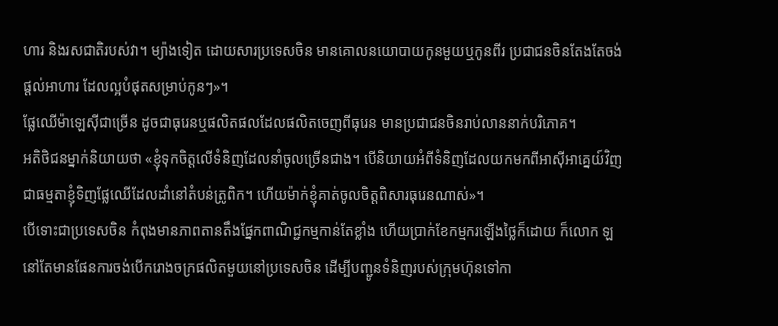ហារ និងរសជាតិរបស់វា។ ម្យ៉ាងទៀត ដោយសារប្រទេសចិន មានគោលនយោបាយកូនមួយឬកូនពីរ ប្រជាជនចិនតែងតែចង់ផ្តល់អាហារ ដែលល្អបំផុតសម្រាប់កូនៗ»។
ផ្លែឈើម៉ាឡេស៊ីជាច្រើន ដូចជាធុរេនឬផលិតផលដែលផលិតចេញពីធុរេន មានប្រជាជនចិនរាប់លាននាក់បរិភោគ។
អតិថិជនម្នាក់និយាយថា «ខ្ញុំទុកចិត្តលើទំនិញដែលនាំចូលច្រើនជាង។ បើនិយាយអំពីទំនិញដែលយកមកពីអាស៊ីអាគ្នេយ៍វិញ ជាធម្មតាខ្ញុំទិញផ្លែឈើដែលដាំនៅតំបន់ត្រូពិក។ ហើយម៉ាក់ខ្ញុំគាត់ចូលចិត្តពិសារធុរេនណាស់»។
បើទោះជាប្រទេសចិន កំពុងមានភាពតានតឹងផ្នែកពាណិជ្ជកម្មកាន់តែខ្លាំង ហើយប្រាក់ខែកម្មករឡើងថ្លៃក៏ដោយ ក៏លោក ឡ នៅតែមានផែនការចង់បើករោងចក្រផលិតមួយនៅប្រទេសចិន ដើម្បីបញ្ជូនទំនិញរបស់ក្រុមហ៊ុនទៅកា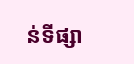ន់ទីផ្សា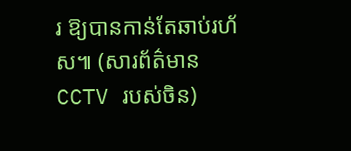រ ឱ្យបានកាន់តែឆាប់រហ័ស៕ (សារព័ត៌មាន CCTV របស់ចិន)